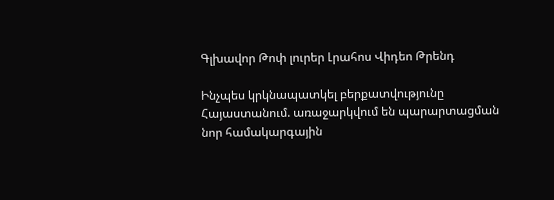Գլխավոր Թոփ լուրեր Լրահոս Վիդեո Թրենդ

Ինչպես կրկնապատկել բերքատվությունը Հայաստանում. առաջարկվում են պարարտացման նոր համակարգային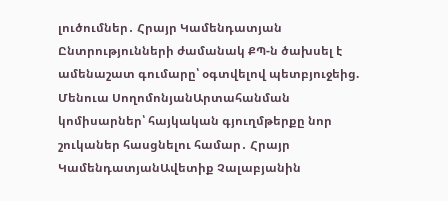լուծումներ․ Հրայր Կամենդատյան Ընտրությունների ժամանակ ՔՊ-ն ծախսել է ամենաշատ գումարը՝ օգտվելով պետբյուջեից. Մենուա ՍողոմոնյանԱրտահանման կոմիսարներ՝ հայկական գյուղմթերքը նոր շուկաներ հասցնելու համար․ Հրայր ԿամենդատյանԱվետիք Չալաբյանին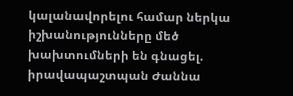կալանավորելու համար ներկա իշխանությունները մեծ խախտումների են գնացել. իրավապաշտպան Ժաննա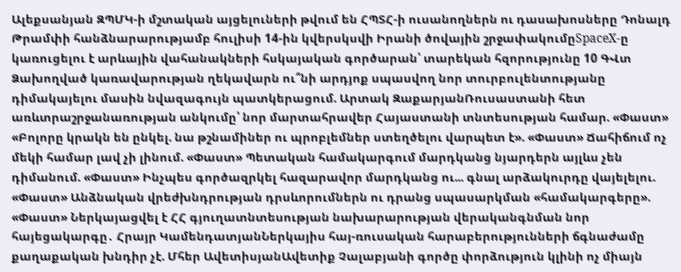Ալեքսանյան ԶՊՄԿ-ի մշտական այցելուների թվում են ՀՊՏՀ-ի ուսանողներն ու դասախոսները Դոնալդ Թրամփի հանձնարարությամբ հուլիսի 14-ին կվերսկսվի Իրանի ծովային շրջափակումըSpaceX-ը կառուցելու է արևային վահանակների հսկայական գործարան՝ տարեկան հզորությունը 10 ԳՎտ Ձախողված կառավարության ղեկավարն ու՞նի արդյոք սպասվող նոր տուրբուլենտությանը դիմակայելու մասին նվազագույն պատկերացում. Արտակ ԶաքարյանՌուսաստանի հետ առևտրաշրջանառության անկումը՝ նոր մարտահրավեր Հայաստանի տնտեսության համար. «Փաստ» «Բոլորը կրակն են ընկել. նա թշնամիներ ու պրոբլեմներ ստեղծելու վարպետ է». «Փաստ» Ճահիճում ոչ մեկի համար լավ չի լինում. «Փաստ» Պետական համակարգում մարդկանց նյարդերն այլևս չեն դիմանում. «Փաստ» Ինչպես գործազրկել հազարավոր մարդկանց ու... գնալ արձակուրդը վայելելու. «Փաստ» Անձնական վրեժխնդրության դրսևորումներն ու դրանց սպասարկման «համակարգերը». «Փաստ» Ներկայացվել է ՀՀ գյուղատնտեսության նախարարության վերականգնման նոր հայեցակարգը․ Հրայր ԿամենդատյանՆերկայիս հայ-ռուսական հարաբերությունների ճգնաժամը քաղաքական խնդիր չէ. Մհեր ԱվետիսյանԱվետիք Չալաբյանի գործը փորձություն կլինի ոչ միայն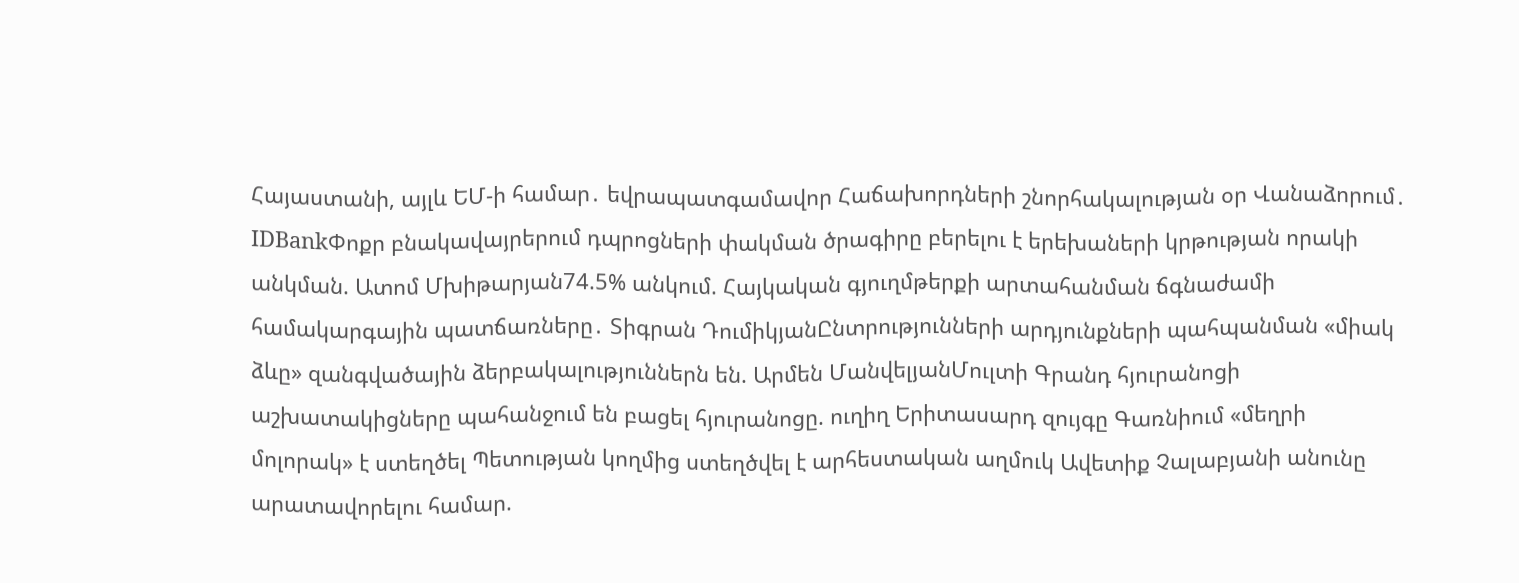Հայաստանի, այլև ԵՄ-ի համար․ եվրապատգամավոր Հաճախորդների շնորհակալության օր Վանաձորում․ IDBankՓոքր բնակավայրերում դպրոցների փակման ծրագիրը բերելու է երեխաների կրթության որակի անկման. Ատոմ Մխիթարյան74.5% անկում. Հայկական գյուղմթերքի արտահանման ճգնաժամի համակարգային պատճառները․ Տիգրան ԴումիկյանԸնտրությունների արդյունքների պահպանման «միակ ձևը» զանգվածային ձերբակալություններն են. Արմեն ՄանվելյանՄուլտի Գրանդ հյուրանոցի աշխատակիցները պահանջում են բացել հյուրանոցը. ուղիղ Երիտասարդ զույգը Գառնիում «մեղրի մոլորակ» է ստեղծել Պետության կողմից ստեղծվել է արհեստական աղմուկ Ավետիք Չալաբյանի անունը արատավորելու համար.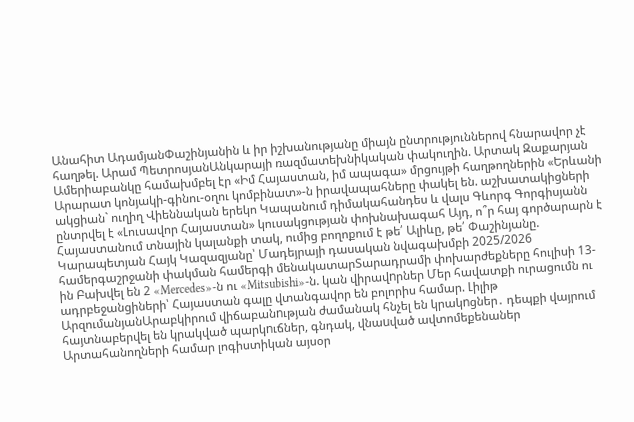Անահիտ ԱդամյանՓաշինյանին և իր իշխանությանը միայն ընտրություններով հնարավոր չէ հաղթել. Արամ ՊետրոսյանԱնկարայի ռազմատեխնիկական փակուղին. Արտակ Զաքարյան Ամերիաբանկը համախմբել էր «Իմ Հայաստան, իմ ապագա» մրցույթի հաղթողներին «Երևանի Արարատ կոնյակի-գինու-օղու կոմբինատ»-ն իրավապահները փակել են. աշխատակիցների ակցիան` ուղիղ Վիեննական երեկո Կապանում դիմակահանդես և վալս Գևորգ Գորգիսյանն ընտրվել է «Լուսավոր Հայաստան» կուսակցության փոխնախագահ Այդ, ո՞ր հայ գործարարն է Հայաստանում տնային կալանքի տակ, ումից բողոքում է թե՛ Ալիևը, թե՛ Փաշինյանը. Կարապետյան Հայկ Կազազյանը՝ Մադեյրայի դասական նվագախմբի 2025/2026 համերգաշրջանի փակման համերգի մենակատարՏարադրամի փոխարժեքները հուլիսի 13-ին Բախվել են 2 «Mercedes»-ն ու «Mitsubishi»-ն. կան վիրավnրներ Մեր հավատքի ուրացումն ու ադրբեջանցիների՝ Հայաստան գալը վտանգավոր են բոլորիս համար. Լիլիթ ԱրզումանյանԱրաբկիրում վիճաբանnւթյան ժամանակ հնչել են կրակnցներ․ դեպքի վայրում հայտնաբերվել են կրակված պարկnւճներ, գնդակ, վնաuված ավտոմեքենաներ Արտահանողների համար լոգիստիկան այսօր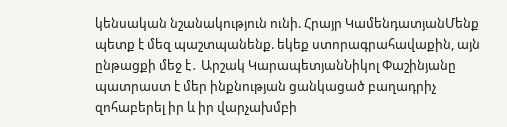կենսական նշանակություն ունի. Հրայր ԿամենդատյանՄենք պետք է մեզ պաշտպանենք. եկեք ստորագրահավաքին, այն ընթացքի մեջ է․ Արշակ ԿարապետյանՆիկոլ Փաշինյանը պատրաստ է մեր ինքնության ցանկացած բաղադրիչ զոհաբերել իր և իր վարչախմբի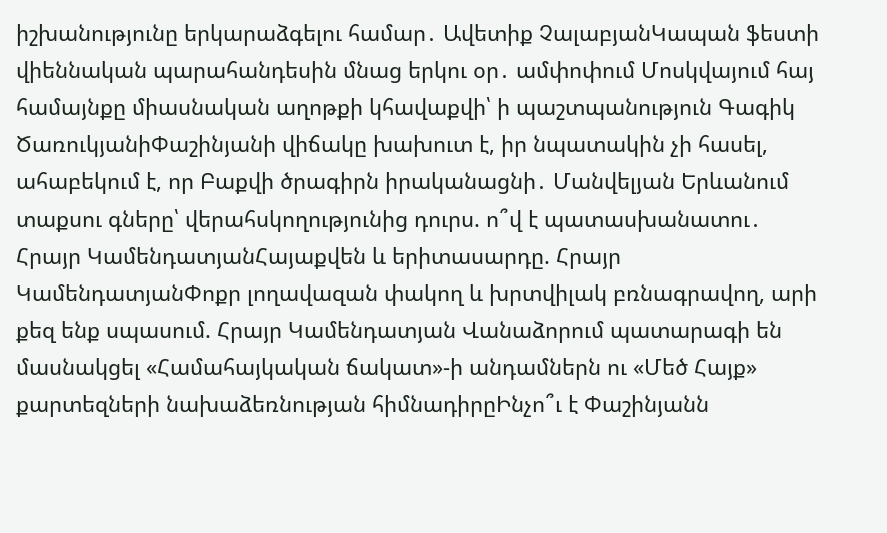իշխանությունը երկարաձգելու համար․ Ավետիք ՉալաբյանԿապան ֆեստի վիեննական պարահանդեսին մնաց երկու օր․ ամփոփում Մոսկվայում հայ համայնքը միասնական աղոթքի կհավաքվի՝ ի պաշտպանություն Գագիկ ԾառուկյանիՓաշինյանի վիճակը խախուտ է, իր նպատակին չի հասել, ահաբեկում է, որ Բաքվի ծրագիրն իրականացնի․ Մանվելյան Երևանում տաքսու գները՝ վերահսկողությունից դուրս. ո՞վ է պատասխանատու․ Հրայր ԿամենդատյանՀայաքվեն և երիտասարդը. Հրայր ԿամենդատյանՓոքր լողավազան փակող և խրտվիլակ բռնագրավող, արի քեզ ենք սպասում. Հրայր Կամենդատյան Վանաձորում պատարագի են մասնակցել «Համահայկական ճակատ»-ի անդամներն ու «Մեծ Հայք» քարտեզների նախաձեռնության հիմնադիրըԻնչո՞ւ է Փաշինյանն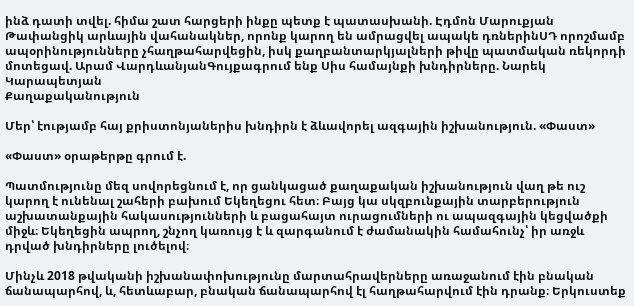ինձ դատի տվել. հիմա շատ հարցերի ինքը պետք է պատասխանի. Էդմոն Մարուքյան Թափանցիկ արևային վահանակներ, որոնք կարող են ամրացվել ապակե դռներինՍԴ որոշմամբ ապօրինությունները չհաղթահարվեցին, իսկ քաղբանտարկյալների թիվը պատմական ռեկորդի մոտեցավ. Արամ ՎարդևանյանԳույքագրում ենք Սիս համայնքի խնդիրները. Նարեկ Կարապետյան
Քաղաքականություն

Մեր՝ էությամբ հայ քրիստոնյաներիս խնդիրն է ձևավորել ազգային իշխանություն. «Փաստ»

«Փաստ» օրաթերթը գրում է.

Պատմությունը մեզ սովորեցնում է, որ ցանկացած քաղաքական իշխանություն վաղ թե ուշ կարող է ունենալ շահերի բախում Եկեղեցու հետ։ Բայց կա սկզբունքային տարբերություն աշխատանքային հակասությունների և բացահայտ ուրացումների ու ապազգային կեցվածքի միջև։ Եկեղեցին ապրող, շնչող կառույց է և զարգանում է ժամանակին համահունչ՝ իր առջև դրված խնդիրները լուծելով։

Մինչև 2018 թվականի իշխանափոխությունը մարտահրավերները առաջանում էին բնական ճանապարհով, և, հետևաբար, բնական ճանապարհով էլ հաղթահարվում էին դրանք։ Երկուստեք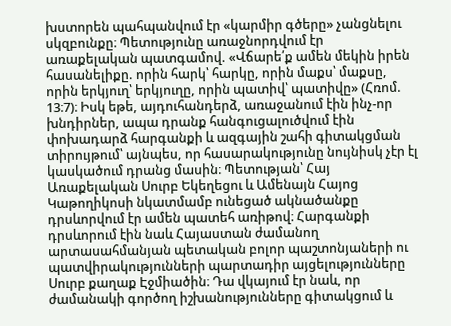խստորեն պահպանվում էր «կարմիր գծերը» չանցնելու սկզբունքը։ Պետությունը առաջնորդվում էր առաքելական պատգամով. «Վճարե՛ք ամեն մեկին իրեն հասանելիքը. որին հարկ՝ հարկը, որին մաքս՝ մաքսը, որին երկյուղ՝ երկյուղը, որին պատիվ՝ պատիվը» (Հռոմ. 13։7)։ Իսկ եթե, այդուհանդերձ, առաջանում էին ինչ-որ խնդիրներ, ապա դրանք հանգուցալուծվում էին փոխադարձ հարգանքի և ազգային շահի գիտակցման տիրույթում՝ այնպես, որ հասարակությունը նույնիսկ չէր էլ կասկածում դրանց մասին։ Պետության՝ Հայ Առաքելական Սուրբ Եկեղեցու և Ամենայն Հայոց Կաթողիկոսի նկատմամբ ունեցած ակնածանքը դրսևորվում էր ամեն պատեհ առիթով։ Հարգանքի դրսևորում էին նաև Հայաստան ժամանող արտասահմանյան պետական բոլոր պաշտոնյաների ու պատվիրակությունների պարտադիր այցելությունները Սուրբ քաղաք Էջմիածին։ Դա վկայում էր նաև, որ ժամանակի գործող իշխանությունները գիտակցում և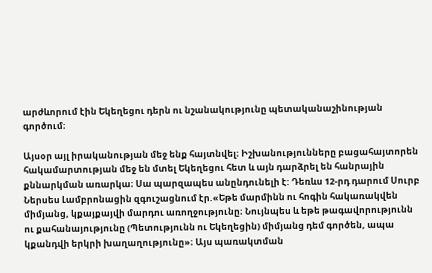արժևորում էին Եկեղեցու դերն ու նշանակությունը պետականաշինության գործում։

Այսօր այլ իրականության մեջ ենք հայտնվել։ Իշխանությունները բացահայտորեն հակամարտության մեջ են մտել Եկեղեցու հետ և այն դարձրել են հանրային քննարկման առարկա։ Սա պարզապես անընդունելի է: Դեռևս 12-րդ դարում Սուրբ Ներսես Լամբրոնացին զգուշացնում էր.«Եթե մարմինն ու հոգին հակառակվեն միմյանց, կքայքայվի մարդու առողջությունը։ Նույնպես և եթե թագավորությունն ու քահանայությունը (Պետությունն ու Եկեղեցին) միմյանց դեմ գործեն, ապա կքանդվի երկրի խաղաղությունը»։ Այս պառակտման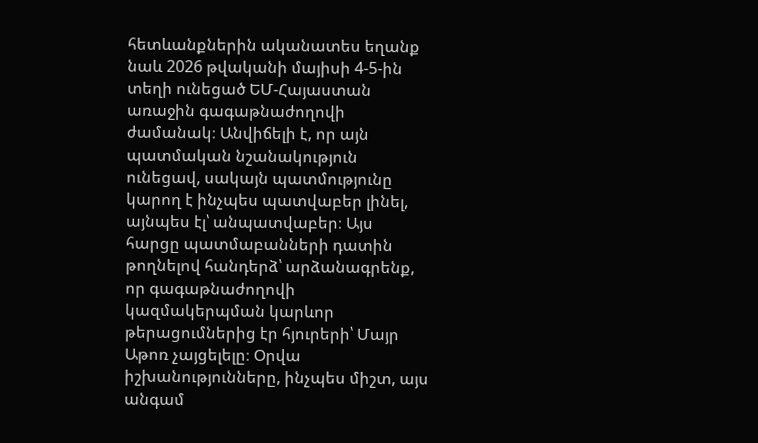հետևանքներին ականատես եղանք նաև 2026 թվականի մայիսի 4-5-ին տեղի ունեցած ԵՄ-Հայաստան առաջին գագաթնաժողովի ժամանակ։ Անվիճելի է, որ այն պատմական նշանակություն ունեցավ, սակայն պատմությունը կարող է ինչպես պատվաբեր լինել, այնպես էլ՝ անպատվաբեր։ Այս հարցը պատմաբանների դատին թողնելով հանդերձ՝ արձանագրենք, որ գագաթնաժողովի կազմակերպման կարևոր թերացումներից էր հյուրերի՝ Մայր Աթոռ չայցելելը։ Օրվա իշխանությունները, ինչպես միշտ, այս անգամ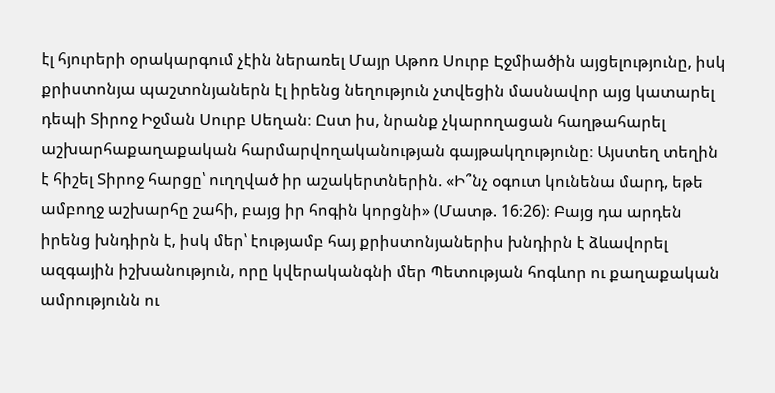էլ հյուրերի օրակարգում չէին ներառել Մայր Աթոռ Սուրբ Էջմիածին այցելությունը, իսկ քրիստոնյա պաշտոնյաներն էլ իրենց նեղություն չտվեցին մասնավոր այց կատարել դեպի Տիրոջ Իջման Սուրբ Սեղան։ Ըստ իս, նրանք չկարողացան հաղթահարել աշխարհաքաղաքական հարմարվողականության գայթակղությունը։ Այստեղ տեղին է հիշել Տիրոջ հարցը՝ ուղղված իր աշակերտներին. «Ի՞նչ օգուտ կունենա մարդ, եթե ամբողջ աշխարհը շահի, բայց իր հոգին կորցնի» (Մատթ. 16։26)։ Բայց դա արդեն իրենց խնդիրն է, իսկ մեր՝ էությամբ հայ քրիստոնյաներիս խնդիրն է ձևավորել ազգային իշխանություն, որը կվերականգնի մեր Պետության հոգևոր ու քաղաքական ամրությունն ու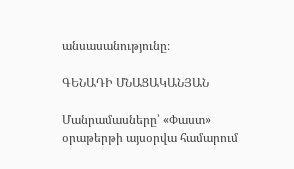անսասանությունը։

ԳԵՆԱԴԻ ՄՆԱՑԱԿԱՆՅԱՆ

Մանրամասները՝ «Փաստ» օրաթերթի այսօրվա համարում